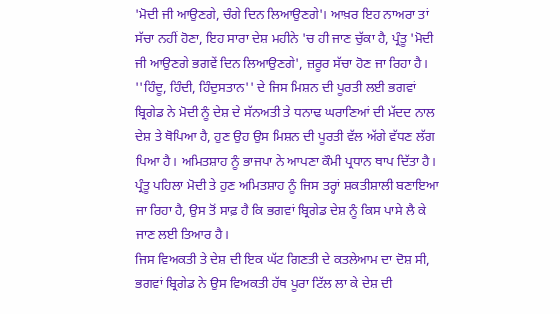'ਮੋਦੀ ਜੀ ਆਉਣਗੇ, ਚੰਗੇ ਦਿਨ ਲਿਆਉਣਗੇ'। ਆਖ਼ਰ ਇਹ ਨਾਅਰਾ ਤਾਂ ਸੱਚਾ ਨਹੀਂ ਹੋਣਾ, ਇਹ ਸਾਰਾ ਦੇਸ਼ ਮਹੀਨੇ 'ਚ ਹੀ ਜਾਣ ਚੁੱਕਾ ਹੈ, ਪ੍ਰੰਤੂ 'ਮੋਦੀ ਜੀ ਆਉਣਗੇ ਭਗਵੇਂ ਦਿਨ ਲਿਆਉਣਗੇ', ਜ਼ਰੂਰ ਸੱਚਾ ਹੋਣ ਜਾ ਰਿਹਾ ਹੈ। ''ਹਿੰਦੂ, ਹਿੰਦੀ, ਹਿੰਦੁਸਤਾਨ'' ਦੇ ਜਿਸ ਮਿਸ਼ਨ ਦੀ ਪੂਰਤੀ ਲਈ ਭਗਵਾਂ ਬ੍ਰਿਗੇਡ ਨੇ ਮੋਦੀ ਨੂੰ ਦੇਸ਼ ਦੇ ਸੱਨਅਤੀ ਤੇ ਧਨਾਢ ਘਰਾਣਿਆਂ ਦੀ ਮੱਦਦ ਨਾਲ ਦੇਸ਼ ਤੇ ਥੋਪਿਆ ਹੈ, ਹੁਣ ਉਹ ਉਸ ਮਿਸ਼ਨ ਦੀ ਪੂਰਤੀ ਵੱਲ ਅੱਗੇ ਵੱਧਣ ਲੱਗ ਪਿਆ ਹੈ। ਅਮਿਤਸ਼ਾਹ ਨੂੰ ਭਾਜਪਾ ਨੇ ਆਪਣਾ ਕੌਮੀ ਪ੍ਰਧਾਨ ਥਾਪ ਦਿੱਤਾ ਹੈ। ਪ੍ਰੰਤੂ ਪਹਿਲਾ ਮੋਦੀ ਤੇ ਹੁਣ ਅਮਿਤਸ਼ਾਹ ਨੂੰ ਜਿਸ ਤਰ੍ਹਾਂ ਸ਼ਕਤੀਸ਼ਾਲੀ ਬਣਾਇਆ ਜਾ ਰਿਹਾ ਹੈ, ਉਸ ਤੋਂ ਸਾਫ਼ ਹੈ ਕਿ ਭਗਵਾਂ ਬ੍ਰਿਗੇਡ ਦੇਸ਼ ਨੂੰ ਕਿਸ ਪਾਸੇ ਲੈ ਕੇ ਜਾਣ ਲਈ ਤਿਆਰ ਹੈ।
ਜਿਸ ਵਿਅਕਤੀ ਤੇ ਦੇਸ਼ ਦੀ ਇਕ ਘੱਟ ਗਿਣਤੀ ਦੇ ਕਤਲੇਆਮ ਦਾ ਦੋਸ਼ ਸੀ, ਭਗਵਾਂ ਬ੍ਰਿਗੇਡ ਨੇ ਉਸ ਵਿਅਕਤੀ ਹੱਥ ਪੂਰਾ ਟਿੱਲ ਲਾ ਕੇ ਦੇਸ਼ ਦੀ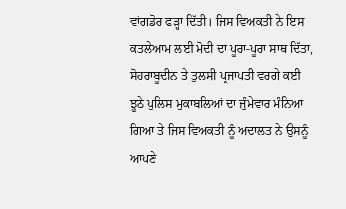ਵਾਂਗਡੋਰ ਫੜ੍ਹਾ ਦਿੱਤੀ। ਜਿਸ ਵਿਅਕਤੀ ਨੇ ਇਸ ਕਤਲੇਆਮ ਲਈ ਮੋਦੀ ਦਾ ਪੂਰਾ-ਪੂਰਾ ਸਾਥ ਦਿੱਤਾ, ਸੋਹਰਾਬੂਦੀਨ ਤੇ ਤੁਲਸੀ ਪ੍ਰਜਾਪਤੀ ਵਰਗੇ ਕਈ ਝੂਠੇ ਪੁਲਿਸ ਮੁਕਾਬਲਿਆਂ ਦਾ ਜੁੰਮੇਵਾਰ ਮੰਨਿਆ ਗਿਆ ਤੇ ਜਿਸ ਵਿਅਕਤੀ ਨੂੰ ਅਦਾਲਤ ਨੇ ਉਸਨੂੰ ਆਪਣੇ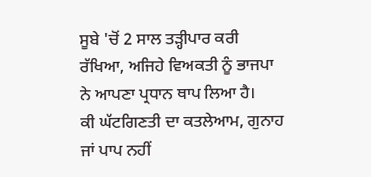ਸੂਬੇ 'ਚੋਂ 2 ਸਾਲ ਤੜ੍ਹੀਪਾਰ ਕਰੀ ਰੱਖਿਆ, ਅਜਿਹੇ ਵਿਅਕਤੀ ਨੂੰ ਭਾਜਪਾ ਨੇ ਆਪਣਾ ਪ੍ਰਧਾਨ ਥਾਪ ਲਿਆ ਹੈ।
ਕੀ ਘੱਟਗਿਣਤੀ ਦਾ ਕਤਲੇਆਮ, ਗੁਨਾਹ ਜਾਂ ਪਾਪ ਨਹੀਂ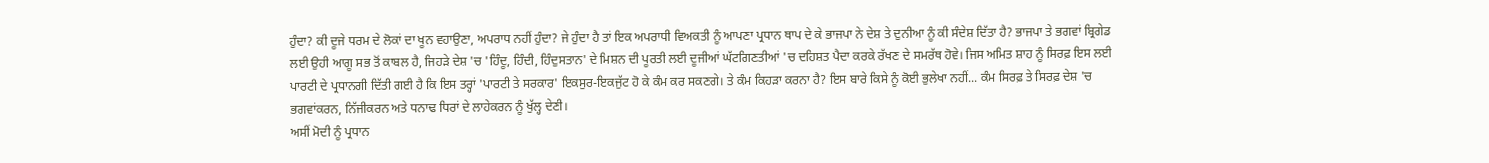ਹੁੰਦਾ? ਕੀ ਦੂਜੇ ਧਰਮ ਦੇ ਲੋਕਾਂ ਦਾ ਖੂਨ ਵਹਾਉਣਾ, ਅਪਰਾਧ ਨਹੀਂ ਹੁੰਦਾ? ਜੇ ਹੁੰਦਾ ਹੈ ਤਾਂ ਇਕ ਅਪਰਾਧੀ ਵਿਅਕਤੀ ਨੂੰ ਆਪਣਾ ਪ੍ਰਧਾਨ ਥਾਪ ਦੇ ਕੇ ਭਾਜਪਾ ਨੇ ਦੇਸ਼ ਤੇ ਦੁਨੀਆ ਨੂੰ ਕੀ ਸੰਦੇਸ਼ ਦਿੱਤਾ ਹੈ? ਭਾਜਪਾ ਤੇ ਭਗਵਾਂ ਬ੍ਰਿਗੇਡ ਲਈ ਉਹੀ ਆਗੂ ਸਭ ਤੋਂ ਕਾਬਲ ਹੈ, ਜਿਹੜੇ ਦੇਸ਼ 'ਚ 'ਹਿੰਦੂ, ਹਿੰਦੀ, ਹਿੰਦੁਸਤਾਨ' ਦੇ ਮਿਸ਼ਨ ਦੀ ਪੂਰਤੀ ਲਈ ਦੂਜੀਆਂ ਘੱਟਗਿਣਤੀਆਂ 'ਚ ਦਹਿਸ਼ਤ ਪੈਦਾ ਕਰਕੇ ਰੱਖਣ ਦੇ ਸਮਰੱਥ ਹੋਵੇ। ਜਿਸ ਅਮਿਤ ਸ਼ਾਹ ਨੂੰ ਸਿਰਫ਼ ਇਸ ਲਈ ਪਾਰਟੀ ਦੇ ਪ੍ਰਧਾਨਗੀ ਦਿੱਤੀ ਗਈ ਹੈ ਕਿ ਇਸ ਤਰ੍ਹਾਂ 'ਪਾਰਟੀ ਤੇ ਸਰਕਾਰ' ਇਕਸੁਰ-ਇਕਜੁੱਟ ਹੋ ਕੇ ਕੰਮ ਕਰ ਸਕਣਗੇ। ਤੇ ਕੰਮ ਕਿਹੜਾ ਕਰਨਾ ਹੈ? ਇਸ ਬਾਰੇ ਕਿਸੇ ਨੂੰ ਕੋਈ ਭੁਲੇਖਾ ਨਹੀਂ... ਕੰਮ ਸਿਰਫ਼ ਤੇ ਸਿਰਫ਼ ਦੇਸ਼ 'ਚ ਭਗਵਾਂਕਰਨ, ਨਿੱਜੀਕਰਨ ਅਤੇ ਧਨਾਢ ਧਿਰਾਂ ਦੇ ਲਾਹੇਕਰਨ ਨੂੰ ਖੁੱਲ੍ਹ ਦੇਣੀ।
ਅਸੀਂ ਮੋਦੀ ਨੂੰ ਪ੍ਰਧਾਨ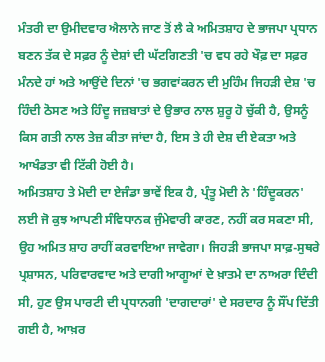ਮੰਤਰੀ ਦਾ ਉਮੀਦਵਾਰ ਐਲਾਨੇ ਜਾਣ ਤੋਂ ਲੈ ਕੇ ਅਮਿਤਸ਼ਾਹ ਦੇ ਭਾਜਪਾ ਪ੍ਰਧਾਨ ਬਣਨ ਤੱਕ ਦੇ ਸਫ਼ਰ ਨੂੰ ਦੇਸ਼ਾਂ ਦੀ ਘੱਟਗਿਣਤੀ 'ਚ ਵਧ ਰਹੇ ਖੌਫ਼ ਦਾ ਸਫ਼ਰ ਮੰਨਦੇ ਹਾਂ ਅਤੇ ਆਉਂਦੇ ਦਿਨਾਂ 'ਚ ਭਗਵਾਂਕਰਨ ਦੀ ਮੁਹਿੰਮ ਜਿਹੜੀ ਦੇਸ਼ 'ਚ ਹਿੰਦੀ ਠੋਸਣ ਅਤੇ ਹਿੰਦੂ ਜਜ਼ਬਾਤਾਂ ਦੇ ਉਭਾਰ ਨਾਲ ਸ਼ੁਰੂ ਹੋ ਚੁੱਕੀ ਹੈ, ਉਸਨੂੰ ਕਿਸ ਗਤੀ ਨਾਲ ਤੇਜ਼ ਕੀਤਾ ਜਾਂਦਾ ਹੈ, ਇਸ ਤੇ ਹੀ ਦੇਸ਼ ਦੀ ਏਕਤਾ ਅਤੇ ਆਖੰਡਤਾ ਵੀ ਟਿੱਕੀ ਹੋਈ ਹੈ।
ਅਮਿਤਸ਼ਾਹ ਤੇ ਮੋਦੀ ਦਾ ਏਜੰਡਾ ਭਾਵੇਂ ਇਕ ਹੈ, ਪ੍ਰੰਤੂ ਮੋਦੀ ਨੇ 'ਹਿੰਦੂਕਰਨ' ਲਈ ਜੋ ਕੁਝ ਆਪਣੀ ਸੰਵਿਧਾਨਕ ਜੁੰਮੇਵਾਰੀ ਕਾਰਣ, ਨਹੀਂ ਕਰ ਸਕਣਾ ਸੀ, ਉਹ ਅਮਿਤ ਸ਼ਾਹ ਰਾਹੀਂ ਕਰਵਾਇਆ ਜਾਵੇਗਾ। ਜਿਹੜੀ ਭਾਜਪਾ ਸਾਫ਼-ਸੁਥਰੇ ਪ੍ਰਸ਼ਾਸਨ, ਪਰਿਵਾਰਵਾਦ ਅਤੇ ਦਾਗੀ ਆਗੂਆਂ ਦੇ ਖ਼ਾਤਮੇ ਦਾ ਨਾਅਰਾ ਦਿੰਦੀ ਸੀ, ਹੁਣ ਉਸ ਪਾਰਟੀ ਦੀ ਪ੍ਰਧਾਨਗੀ 'ਦਾਗਦਾਰਾਂ' ਦੇ ਸਰਦਾਰ ਨੂੰ ਸੌਂਪ ਦਿੱਤੀ ਗਈ ਹੈ, ਆਖ਼ਰ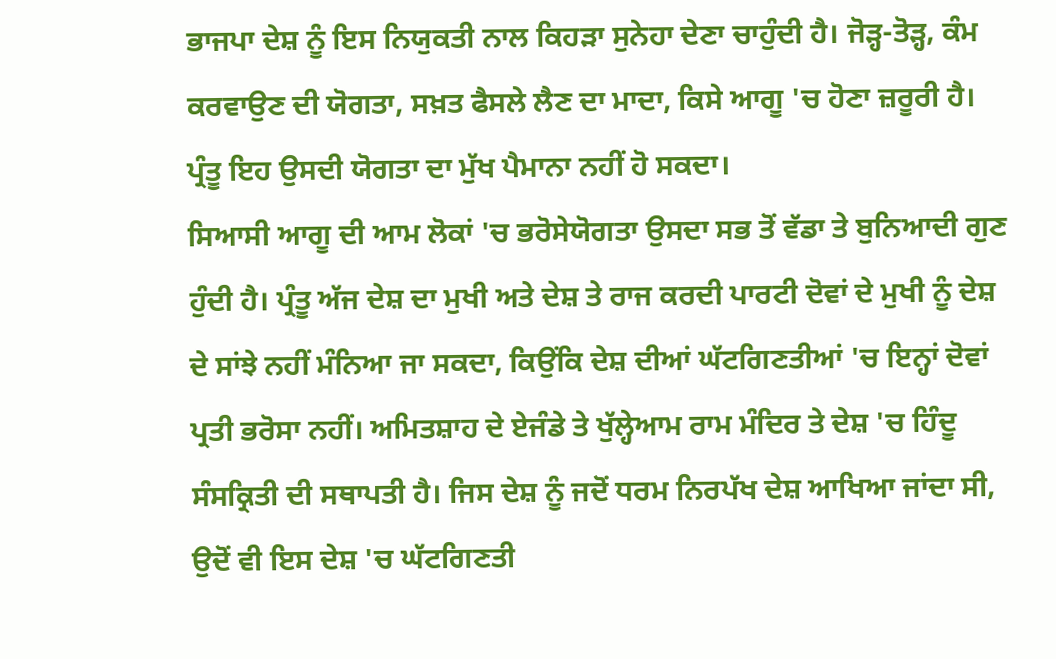ਭਾਜਪਾ ਦੇਸ਼ ਨੂੰ ਇਸ ਨਿਯੁਕਤੀ ਨਾਲ ਕਿਹੜਾ ਸੁਨੇਹਾ ਦੇਣਾ ਚਾਹੁੰਦੀ ਹੈ। ਜੋੜ੍ਹ-ਤੋੜ੍ਹ, ਕੰਮ ਕਰਵਾਉਣ ਦੀ ਯੋਗਤਾ, ਸਖ਼ਤ ਫੈਸਲੇ ਲੈਣ ਦਾ ਮਾਦਾ, ਕਿਸੇ ਆਗੂ 'ਚ ਹੋਣਾ ਜ਼ਰੂਰੀ ਹੈ। ਪ੍ਰੰਤੂ ਇਹ ਉਸਦੀ ਯੋਗਤਾ ਦਾ ਮੁੱਖ ਪੈਮਾਨਾ ਨਹੀਂ ਹੋ ਸਕਦਾ।
ਸਿਆਸੀ ਆਗੂ ਦੀ ਆਮ ਲੋਕਾਂ 'ਚ ਭਰੋਸੇਯੋਗਤਾ ਉਸਦਾ ਸਭ ਤੋਂ ਵੱਡਾ ਤੇ ਬੁਨਿਆਦੀ ਗੁਣ ਹੁੰਦੀ ਹੈ। ਪ੍ਰੰਤੂ ਅੱਜ ਦੇਸ਼ ਦਾ ਮੁਖੀ ਅਤੇ ਦੇਸ਼ ਤੇ ਰਾਜ ਕਰਦੀ ਪਾਰਟੀ ਦੋਵਾਂ ਦੇ ਮੁਖੀ ਨੂੰ ਦੇਸ਼ ਦੇ ਸਾਂਝੇ ਨਹੀਂ ਮੰਨਿਆ ਜਾ ਸਕਦਾ, ਕਿਉਂਕਿ ਦੇਸ਼ ਦੀਆਂ ਘੱਟਗਿਣਤੀਆਂ 'ਚ ਇਨ੍ਹਾਂ ਦੋਵਾਂ ਪ੍ਰਤੀ ਭਰੋਸਾ ਨਹੀਂ। ਅਮਿਤਸ਼ਾਹ ਦੇ ਏਜੰਡੇ ਤੇ ਖੁੱਲ੍ਹੇਆਮ ਰਾਮ ਮੰਦਿਰ ਤੇ ਦੇਸ਼ 'ਚ ਹਿੰਦੂ ਸੰਸਕ੍ਰਿਤੀ ਦੀ ਸਥਾਪਤੀ ਹੈ। ਜਿਸ ਦੇਸ਼ ਨੂੰ ਜਦੋਂ ਧਰਮ ਨਿਰਪੱਖ ਦੇਸ਼ ਆਖਿਆ ਜਾਂਦਾ ਸੀ, ਉਦੋਂ ਵੀ ਇਸ ਦੇਸ਼ 'ਚ ਘੱਟਗਿਣਤੀ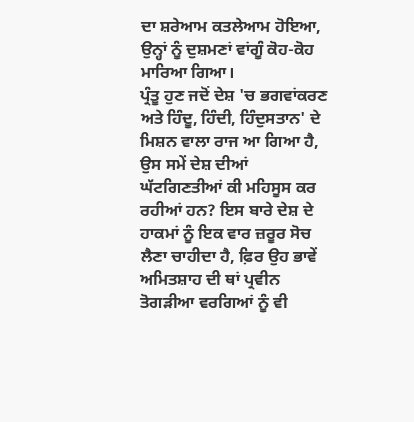ਦਾ ਸ਼ਰੇਆਮ ਕਤਲੇਆਮ ਹੋਇਆ, ਉਨ੍ਹਾਂ ਨੂੰ ਦੁਸ਼ਮਣਾਂ ਵਾਂਗੂੰ ਕੋਹ-ਕੋਹ ਮਾਰਿਆ ਗਿਆ।
ਪ੍ਰੰਤੂ ਹੁਣ ਜਦੋਂ ਦੇਸ਼ 'ਚ ਭਗਵਾਂਕਰਣ ਅਤੇ ਹਿੰਦੂ, ਹਿੰਦੀ, ਹਿੰਦੁਸਤਾਨ' ਦੇ ਮਿਸ਼ਨ ਵਾਲਾ ਰਾਜ ਆ ਗਿਆ ਹੈ, ਉਸ ਸਮੇਂ ਦੇਸ਼ ਦੀਆਂ ਘੱਟਗਿਣਤੀਆਂ ਕੀ ਮਹਿਸੂਸ ਕਰ ਰਹੀਆਂ ਹਨ? ਇਸ ਬਾਰੇ ਦੇਸ਼ ਦੇ ਹਾਕਮਾਂ ਨੂੰ ਇਕ ਵਾਰ ਜ਼ਰੂਰ ਸੋਚ ਲੈਣਾ ਚਾਹੀਦਾ ਹੈ, ਫ਼ਿਰ ਉਹ ਭਾਵੇਂ ਅਮਿਤਸ਼ਾਹ ਦੀ ਥਾਂ ਪ੍ਰਵੀਨ ਤੋਗੜੀਆ ਵਰਗਿਆਂ ਨੂੰ ਵੀ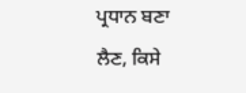ਪ੍ਰਧਾਨ ਬਣਾ ਲੈਣ, ਕਿਸੇ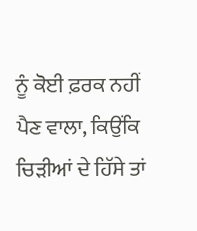ਨੂੰ ਕੋਈ ਫ਼ਰਕ ਨਹੀਂ ਪੈਣ ਵਾਲਾ, ਕਿਉਂਕਿ ਚਿੜੀਆਂ ਦੇ ਹਿੱਸੇ ਤਾਂ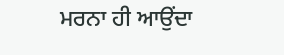ਮਰਨਾ ਹੀ ਆਉਂਦਾ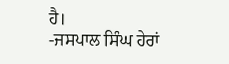ਹੈ।
-ਜਸਪਾਲ ਸਿੰਘ ਹੇਰਾਂ